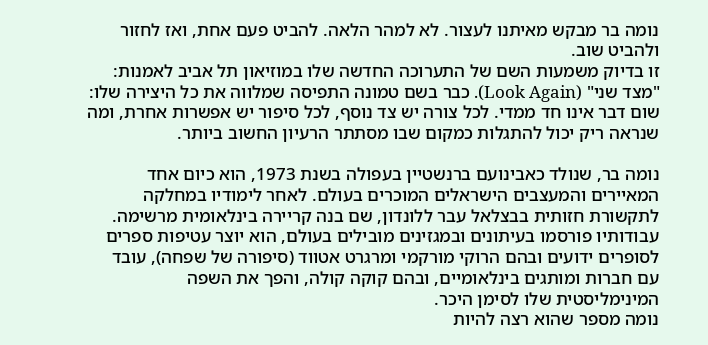נומה בר מבקש מאיתנו לעצור. לא למהר הלאה. להביט פעם אחת, ואז לחזור ולהביט שוב.
זו בדיוק משמעות השם של התערוכה החדשה שלו במוזיאון תל אביב לאמנות: "מצד שני" (Look Again). כבר בשם טמונה התפיסה שמלווה את כל היצירה שלו: שום דבר אינו חד ממדי. לכל צורה יש צד נוסף, לכל סיפור יש אפשרות אחרת, ומה שנראה ריק יכול להתגלות כמקום שבו מסתתר הרעיון החשוב ביותר.

נומה בר, שנולד כאבינועם ברנשטיין בעפולה בשנת 1973, הוא כיום אחד המאיירים והמעצבים הישראלים המוכרים בעולם. לאחר לימודיו במחלקה לתקשורת חזותית בבצלאל עבר ללונדון, שם בנה קריירה בינלאומית מרשימה.
עבודותיו פורסמו בעיתונים ובמגזינים מובילים בעולם, הוא יוצר עטיפות ספרים לסופרים ידועים ובהם הרוקי מורקמי ומרגרט אטווד (סיפורה של שפחה), עובד עם חברות ומותגים בינלאומיים, ובהם קוקה קולה, והפך את השפה המינימליסטית שלו לסימן היכר.
נומה מספר שהוא רצה להיות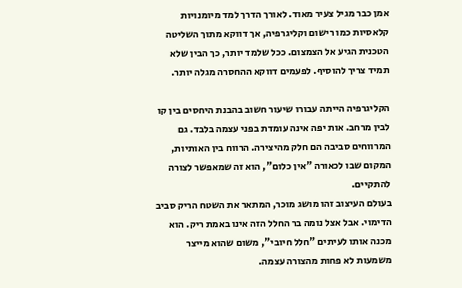אמן כבר מגיל צעיר מאוד. לאורך הדרך למד מיומנויות קלאסיות כמו רישום וקליגרפיה, אך דווקא מתוך השליטה הטכנית הגיע אל הצמצום. ככל שלמד יותר, כך הבין שלא תמיד צריך להוסיף. לפעמים דווקא ההחסרה מגלה יותר.

הקליגרפיה הייתה עבורו שיעור חשוב בהבנת היחסים בין קו לבין מרחב. אות יפה אינה עומדת בפני עצמה בלבד. גם המרווחים סביבה הם חלק מהיצירה. הרווח בין האותיות, המקום שבו לכאורה "אין כלום", הוא זה שמאפשר לצורה להתקיים.
בעולם העיצוב זהו מושג מוכר, המתאר את השטח הריק סביב הדימוי. אבל אצל נומה בר החלל הזה אינו באמת ריק. הוא מכנה אותו לעיתים "חלל חיובי", משום שהוא מייצר משמעות לא פחות מהצורה עצמה.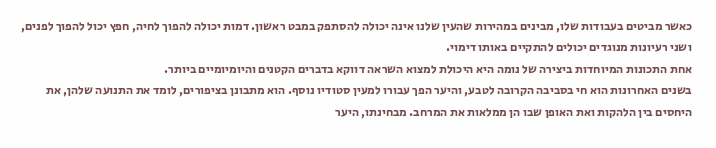כאשר מביטים בעבודות שלו, מבינים במהירות שהעין שלנו אינה יכולה להסתפק במבט ראשון. דמות יכולה להפוך לחיה, חפץ יכול להפוך לפנים, ושני רעיונות מנוגדים יכולים להתקיים באותו דימוי.
אחת התכונות המיוחדות ביצירה של נומה היא היכולת למצוא השראה דווקא בדברים הקטנים והיומיומיים ביותר.
בשנים האחרונות הוא חי בסביבה הקרובה לטבע, והיער הפך עבורו למעין סטודיו נוסף. הוא מתבונן בציפורים, לומד את התנועה שלהן, את היחסים בין הלהקות ואת האופן שבו הן ממלאות את המרחב. מבחינתו, היער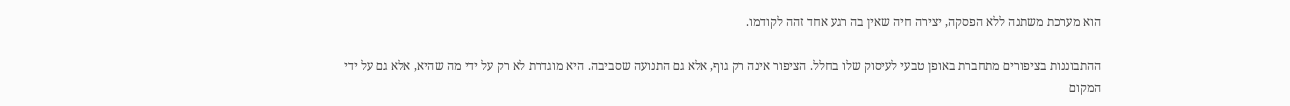הוא מערכת משתנה ללא הפסקה, יצירה חיה שאין בה רגע אחד זהה לקודמו.

ההתבוננות בציפורים מתחברת באופן טבעי לעיסוק שלו בחלל. הציפור אינה רק גוף, אלא גם התנועה שסביבה. היא מוגדרת לא רק על ידי מה שהיא, אלא גם על ידי המקום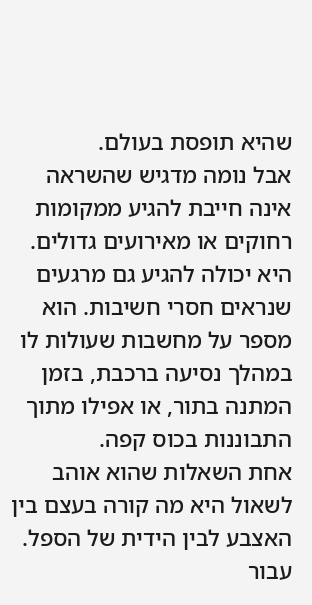שהיא תופסת בעולם.
אבל נומה מדגיש שהשראה אינה חייבת להגיע ממקומות רחוקים או מאירועים גדולים. היא יכולה להגיע גם מרגעים שנראים חסרי חשיבות. הוא מספר על מחשבות שעולות לו במהלך נסיעה ברכבת, בזמן המתנה בתור, או אפילו מתוך התבוננות בכוס קפה.
אחת השאלות שהוא אוהב לשאול היא מה קורה בעצם בין האצבע לבין הידית של הספל. עבור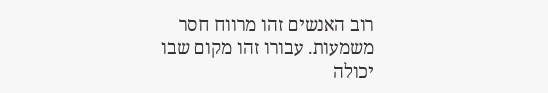רוב האנשים זהו מרווח חסר משמעות. עבורו זהו מקום שבו יכולה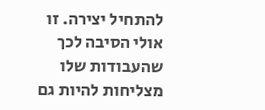להתחיל יצירה. זו אולי הסיבה לכך שהעבודות שלו מצליחות להיות גם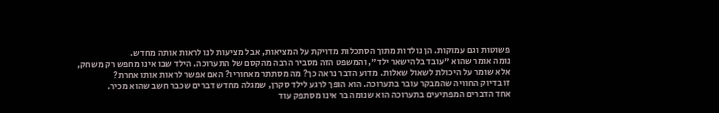פשוטות וגם עמוקות. הן נולדות מתוך הסתכלות מדויקת על המציאות, אבל מציעות לנו לראות אותה מחדש.
נומה אומר שהוא "עובד בלהישאר ילד", והמשפט הזה מסביר הרבה מהקסם של התערוכה. הילד שבו אינו מחפש רק משחק, אלא שומר על היכולת לשאול שאלות. מדוע הדבר נראה כך? מה מסתתר מאחוריו? האם אפשר לראות אותו אחרת?
זו בדיוק החוויה שהמבקר עובר בתערוכה. הוא הופך לרגע לילד סקרן, שמגלה מחדש דברים שכבר חשב שהוא מכיר.
אחד הדברים המפתיעים בתערוכה הוא שנומה בר אינו מסתפק עוד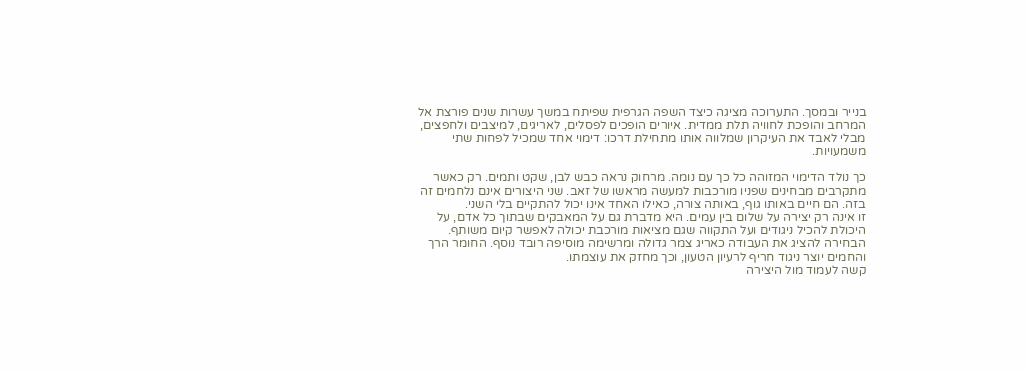בנייר ובמסך. התערוכה מציגה כיצד השפה הגרפית שפיתח במשך עשרות שנים פורצת אל המרחב והופכת לחוויה תלת ממדית. איורים הופכים לפסלים, לאריגים, למיצבים ולחפצים, מבלי לאבד את העיקרון שמלווה אותו מתחילת דרכו: דימוי אחד שמכיל לפחות שתי משמעויות.

כך נולד הדימוי המזוהה כל כך עם נומה. מרחוק נראה כבש לבן, שקט ותמים. רק כאשר מתקרבים מבחינים שפניו מורכבות למעשה מראשו של זאב. שני היצורים אינם נלחמים זה בזה. הם חיים באותו גוף, באותה צורה, כאילו האחד אינו יכול להתקיים בלי השני.
זו אינה רק יצירה על שלום בין עמים. היא מדברת גם על המאבקים שבתוך כל אדם, על היכולת להכיל ניגודים ועל התקווה שגם מציאות מורכבת יכולה לאפשר קיום משותף.
הבחירה להציג את העבודה כאריג צמר גדולה ומרשימה מוסיפה רובד נוסף. החומר הרך והחמים יוצר ניגוד חריף לרעיון הטעון, וכך מחזק את עוצמתו.
קשה לעמוד מול היצירה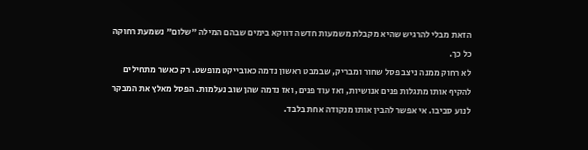הזאת מבלי להרגיש שהיא מקבלת משמעות חדשה דווקא בימים שבהם המילה "שלום" נשמעת רחוקה כל כך.
לא רחוק ממנה ניצב פסל שחור ומבריק, שבמבט ראשון נדמה כאובייקט מופשט. רק כאשר מתחילים להקיף אותו מתגלות פנים אנושיות, ואז עוד פנים, ואז נדמה שהן שוב נעלמות. הפסל מאלץ את המבקר לנוע סביבו. אי אפשר להבין אותו מנקודה אחת בלבד.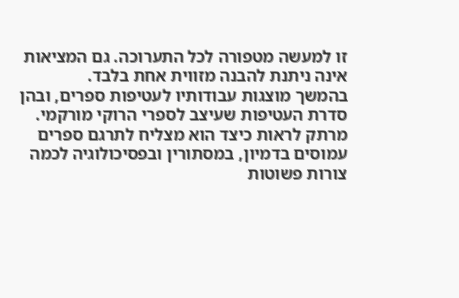זו למעשה מטפורה לכל התערוכה. גם המציאות אינה ניתנת להבנה מזווית אחת בלבד.
בהמשך מוצגות עבודותיו לעטיפות ספרים, ובהן סדרת העטיפות שעיצב לספרי הרוקי מורקמי. מרתק לראות כיצד הוא מצליח לתרגם ספרים עמוסים בדמיון, במסתורין ובפסיכולוגיה לכמה צורות פשוטות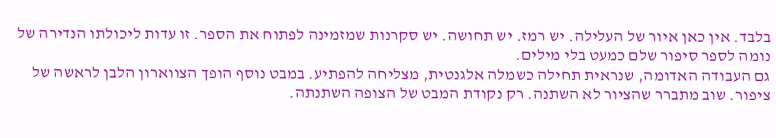בלבד. אין כאן איור של העלילה. יש רמז. יש תחושה. יש סקרנות שמזמינה לפתוח את הספר. זו עדות ליכולתו הנדירה של נומה לספר סיפור שלם כמעט בלי מילים.
גם העבודה האדומה, שנראית תחילה כשמלה אלגנטית, מצליחה להפתיע. במבט נוסף הופך הצווארון הלבן לראשה של ציפור. שוב מתברר שהציור לא השתנה. רק נקודת המבט של הצופה השתנתה.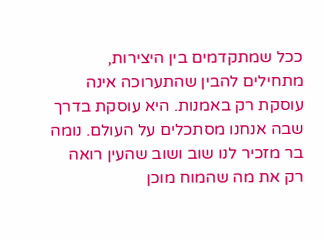ככל שמתקדמים בין היצירות, מתחילים להבין שהתערוכה אינה עוסקת רק באמנות. היא עוסקת בדרך שבה אנחנו מסתכלים על העולם. נומה בר מזכיר לנו שוב ושוב שהעין רואה רק את מה שהמוח מוכן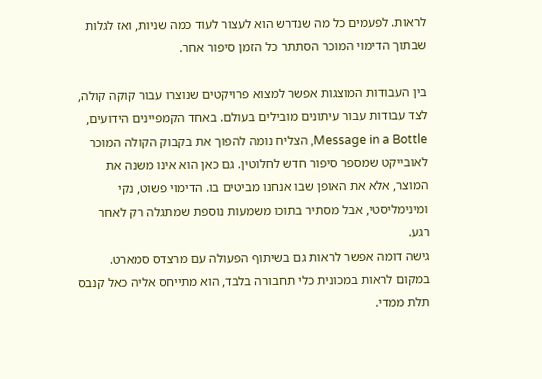לראות. לפעמים כל מה שנדרש הוא לעצור לעוד כמה שניות, ואז לגלות שבתוך הדימוי המוכר הסתתר כל הזמן סיפור אחר.

בין העבודות המוצגות אפשר למצוא פרויקטים שנוצרו עבור קוקה קולה, לצד עבודות עבור עיתונים מובילים בעולם. באחד הקמפיינים הידועים, Message in a Bottle, הצליח נומה להפוך את בקבוק הקולה המוכר לאובייקט שמספר סיפור חדש לחלוטין. גם כאן הוא אינו משנה את המוצר, אלא את האופן שבו אנחנו מביטים בו. הדימוי פשוט, נקי ומינימליסטי, אבל מסתיר בתוכו משמעות נוספת שמתגלה רק לאחר רגע.
גישה דומה אפשר לראות גם בשיתוף הפעולה עם מרצדס סמארט. במקום לראות במכונית כלי תחבורה בלבד, הוא מתייחס אליה כאל קנבס תלת ממדי.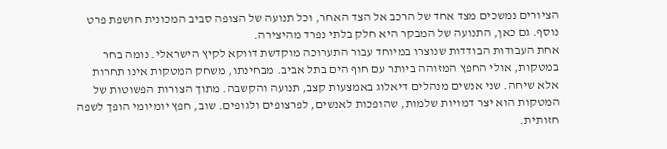הציורים נמשכים מצד אחד של הרכב אל הצד האחר, וכל תנועה של הצופה סביב המכונית חושפת פרט נוסף. גם כאן, התנועה של המבקר היא חלק בלתי נפרד מהיצירה.
אחת העבודות הבודדות שנוצרו במיוחד עבור התערוכה מוקדשת דווקא לקיץ הישראלי. נומה בחר במטקות, אולי החפץ המזוהה ביותר עם חוף הים בתל אביב. מבחינתו, משחק המטקות אינו תחרות אלא שיחה. שני אנשים מנהלים דיאלוג באמצעות קצב, תנועה והקשבה. מתוך הצורות הפשוטות של המטקות הוא יצר דמויות שלמות, שהופכות לאנשים, לפרצופים ולגופים. שוב, חפץ יומיומי הופך לשפה חזותית.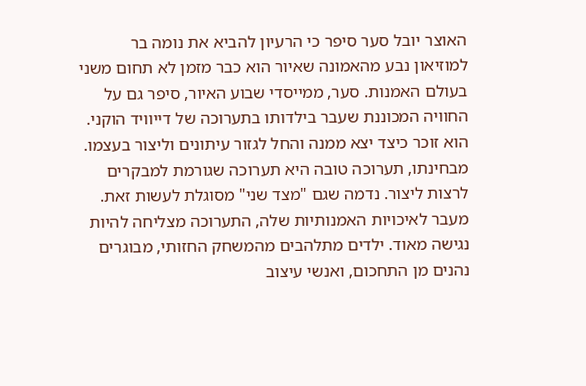האוצר יובל סער סיפר כי הרעיון להביא את נומה בר למוזיאון נבע מהאמונה שאיור הוא כבר מזמן לא תחום משני בעולם האמנות. סער, ממייסדי שבוע האיור, סיפר גם על החוויה המכוננת שעבר בילדותו בתערוכה של דייוויד הוקני. הוא זוכר כיצד יצא ממנה והחל לגזור עיתונים וליצור בעצמו. מבחינתו, תערוכה טובה היא תערוכה שגורמת למבקרים לרצות ליצור. נדמה שגם "מצד שני" מסוגלת לעשות זאת.
מעבר לאיכויות האמנותיות שלה, התערוכה מצליחה להיות נגישה מאוד. ילדים מתלהבים מהמשחק החזותי, מבוגרים נהנים מן התחכום, ואנשי עיצוב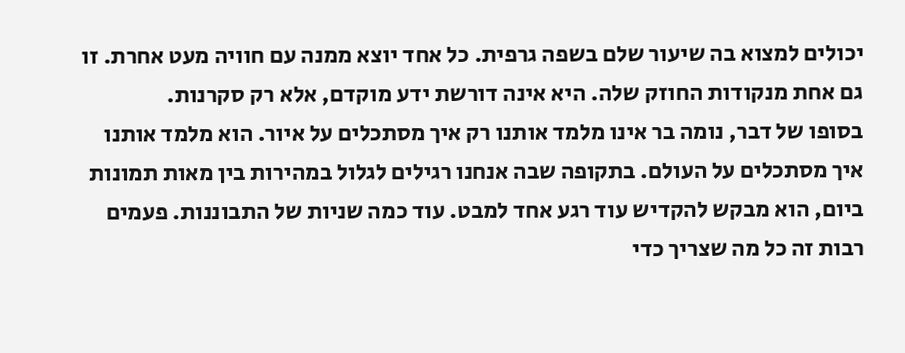יכולים למצוא בה שיעור שלם בשפה גרפית. כל אחד יוצא ממנה עם חוויה מעט אחרת. זו גם אחת מנקודות החוזק שלה. היא אינה דורשת ידע מוקדם, אלא רק סקרנות.
בסופו של דבר, נומה בר אינו מלמד אותנו רק איך מסתכלים על איור. הוא מלמד אותנו איך מסתכלים על העולם. בתקופה שבה אנחנו רגילים לגלול במהירות בין מאות תמונות ביום, הוא מבקש להקדיש עוד רגע אחד למבט. עוד כמה שניות של התבוננות. פעמים רבות זה כל מה שצריך כדי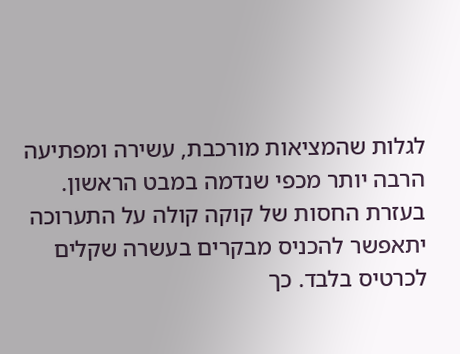לגלות שהמציאות מורכבת, עשירה ומפתיעה הרבה יותר מכפי שנדמה במבט הראשון. בעזרת החסות של קוקה קולה על התערוכה יתאפשר להכניס מבקרים בעשרה שקלים לכרטיס בלבד. כך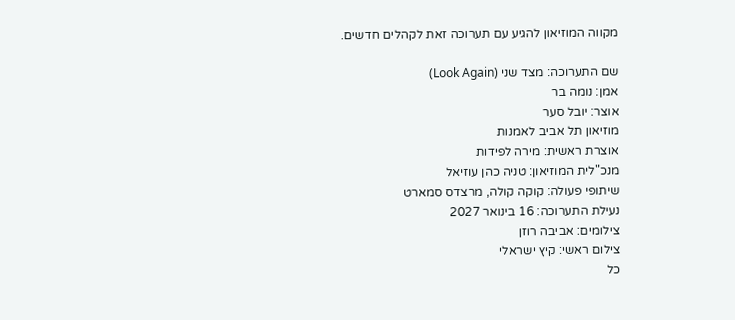מקווה המוזיאון להגיע עם תערוכה זאת לקהלים חדשים.

שם התערוכה: מצד שני (Look Again)
אמן: נומה בר
אוצר: יובל סער
מוזיאון תל אביב לאמנות
אוצרת ראשית: מירה לפידות
מנכ"לית המוזיאון: טניה כהן עוזיאל
שיתופי פעולה: קוקה קולה, מרצדס סמארט
נעילת התערוכה: 16 בינואר 2027
צילומים: אביבה רוזן
צילום ראשי: קיץ ישראלי
כל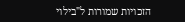הזכויות שמורות ל"בילוי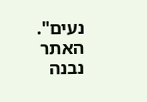נעים". האתר נבנה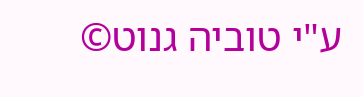ע"י טוביה גנוט©